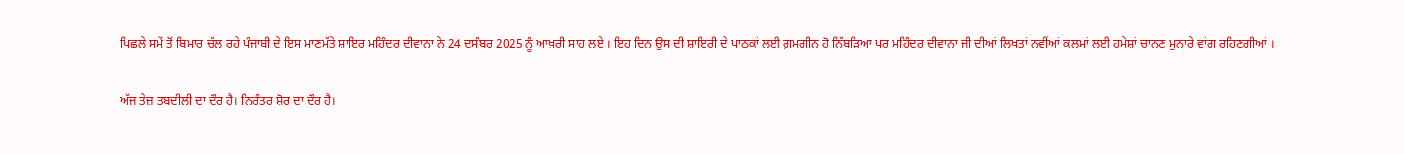ਪਿਛਲੇ ਸਮੇਂ ਤੋਂ ਬਿਮਾਰ ਚੱਲ ਰਹੇ ਪੰਜਾਬੀ ਦੇ ਇਸ ਮਾਣਮੱਤੇ ਸ਼ਾਇਰ ਮਹਿੰਦਰ ਦੀਵਾਨਾ ਨੇ 24 ਦਸੰਬਰ 2025 ਨੂੰ ਆਖ਼ਰੀ ਸਾਹ ਲਏ । ਇਹ ਦਿਨ ਉਸ ਦੀ ਸ਼ਾਇਰੀ ਦੇ ਪਾਠਕਾਂ ਲਈ ਗ਼ਮਗੀਨ ਹੋ ਨਿੱਬੜਿਆ ਪਰ ਮਹਿੰਦਰ ਦੀਵਾਨਾ ਜੀ ਦੀਆਂ ਲਿਖਤਾਂ ਨਵੀਂਆਂ ਕਲਮਾਂ ਲਈ ਹਮੇਸ਼ਾਂ ਚਾਨਣ ਮੁਨਾਰੇ ਵਾਂਗ ਰਹਿਣਗੀਆਂ ।

ਅੱਜ ਤੇਜ਼ ਤਬਦੀਲੀ ਦਾ ਦੌਰ ਹੈ। ਨਿਰੰਤਰ ਸ਼ੋਰ ਦਾ ਦੌਰ ਹੈ।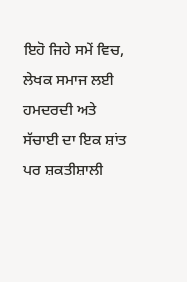ਇਹੋ ਜਿਹੇ ਸਮੇਂ ਵਿਚ, ਲੇਖਕ ਸਮਾਜ ਲਈ ਹਮਦਰਦੀ ਅਤੇ ਸੱਚਾਈ ਦਾ ਇਕ ਸ਼ਾਂਤ ਪਰ ਸ਼ਕਤੀਸ਼ਾਲੀ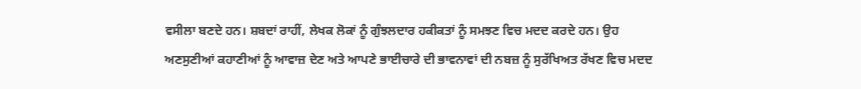ਵਸੀਲਾ ਬਣਦੇ ਹਨ। ਸ਼ਬਦਾਂ ਰਾਹੀਂ, ਲੇਖਕ ਲੋਕਾਂ ਨੂੰ ਗੁੰਝਲਦਾਰ ਹਕੀਕਤਾਂ ਨੂੰ ਸਮਝਣ ਵਿਚ ਮਦਦ ਕਰਦੇ ਹਨ। ਉਹ ਅਣਸੁਣੀਆਂ ਕਹਾਣੀਆਂ ਨੂੰ ਆਵਾਜ਼ ਦੇਣ ਅਤੇ ਆਪਣੇ ਭਾਈਚਾਰੇ ਦੀ ਭਾਵਨਾਵਾਂ ਦੀ ਨਬਜ਼ ਨੂੰ ਸੁਰੱਖਿਅਤ ਰੱਖਣ ਵਿਚ ਮਦਦ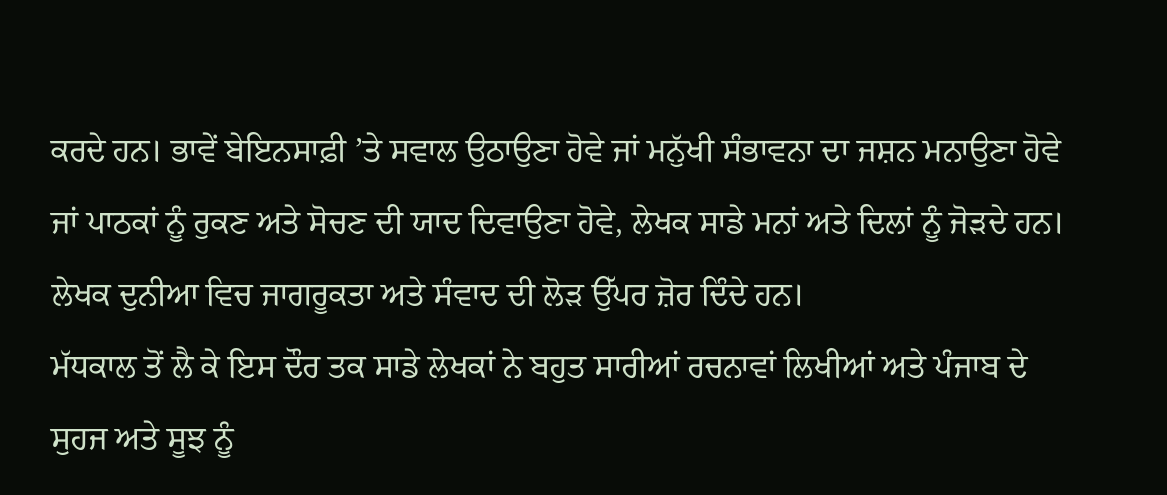ਕਰਦੇ ਹਨ। ਭਾਵੇਂ ਬੇਇਨਸਾਫ਼ੀ ’ਤੇ ਸਵਾਲ ਉਠਾਉਣਾ ਹੋਵੇ ਜਾਂ ਮਨੁੱਖੀ ਸੰਭਾਵਨਾ ਦਾ ਜਸ਼ਨ ਮਨਾਉਣਾ ਹੋਵੇ ਜਾਂ ਪਾਠਕਾਂ ਨੂੰ ਰੁਕਣ ਅਤੇ ਸੋਚਣ ਦੀ ਯਾਦ ਦਿਵਾਉਣਾ ਹੋਵੇ, ਲੇਖਕ ਸਾਡੇ ਮਨਾਂ ਅਤੇ ਦਿਲਾਂ ਨੂੰ ਜੋੜਦੇ ਹਨ। ਲੇਖਕ ਦੁਨੀਆ ਵਿਚ ਜਾਗਰੂਕਤਾ ਅਤੇ ਸੰਵਾਦ ਦੀ ਲੋੜ ਉੱਪਰ ਜ਼ੋਰ ਦਿੰਦੇ ਹਨ।
ਮੱਧਕਾਲ ਤੋਂ ਲੈ ਕੇ ਇਸ ਦੌਰ ਤਕ ਸਾਡੇ ਲੇਖਕਾਂ ਨੇ ਬਹੁਤ ਸਾਰੀਆਂ ਰਚਨਾਵਾਂ ਲਿਖੀਆਂ ਅਤੇ ਪੰਜਾਬ ਦੇ ਸੁਹਜ ਅਤੇ ਸੂਝ ਨੂੰ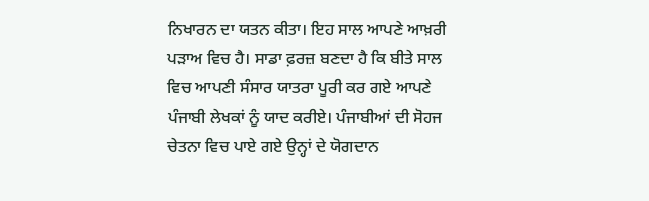ਨਿਖਾਰਨ ਦਾ ਯਤਨ ਕੀਤਾ। ਇਹ ਸਾਲ ਆਪਣੇ ਆਖ਼ਰੀ ਪੜਾਅ ਵਿਚ ਹੈ। ਸਾਡਾ ਫ਼ਰਜ਼ ਬਣਦਾ ਹੈ ਕਿ ਬੀਤੇ ਸਾਲ ਵਿਚ ਆਪਣੀ ਸੰਸਾਰ ਯਾਤਰਾ ਪੂਰੀ ਕਰ ਗਏ ਆਪਣੇ ਪੰਜਾਬੀ ਲੇਖਕਾਂ ਨੂੰ ਯਾਦ ਕਰੀਏ। ਪੰਜਾਬੀਆਂ ਦੀ ਸੋਹਜ ਚੇਤਨਾ ਵਿਚ ਪਾਏ ਗਏ ਉਨ੍ਹਾਂ ਦੇ ਯੋਗਦਾਨ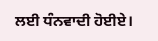ਲਈ ਧੰਨਵਾਦੀ ਹੋਈਏ।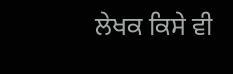ਲੇਖਕ ਕਿਸੇ ਵੀ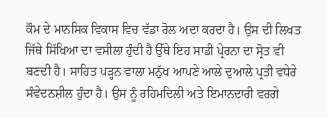ਕੌਮ ਦੇ ਮਾਨਸਿਕ ਵਿਕਾਸ ਵਿਚ ਵੱਡਾ ਰੋਲ ਅਦਾ ਕਰਦਾ ਹੈ। ਉਸ ਦੀ ਲਿਖਤ ਜਿੱਥੇ ਸਿੱਖਿਆ ਦਾ ਵਸੀਲਾ ਹੁੰਦੀ ਹੈ ਉੱਥੇ ਇਹ ਸਾਡੀ ਪ੍ਰੇਰਨਾ ਦਾ ਸ੍ਰੋਤ ਵੀ ਬਣਦੀ ਹੈ। ਸਾਹਿਤ ਪੜ੍ਹਨ ਵਾਲਾ ਮਨੁੱਖ ਆਪਣੇ ਆਲੇ ਦੁਆਲੇ ਪ੍ਰਤੀ ਵਧੇਰੇ ਸੰਵੇਦਨਸ਼ੀਲ ਹੁੰਦਾ ਹੈ। ਉਸ ਨੂੰ ਰਹਿਮਦਿਲੀ ਅਤੇ ਇਮਾਨਦਾਰੀ ਵਰਗੇ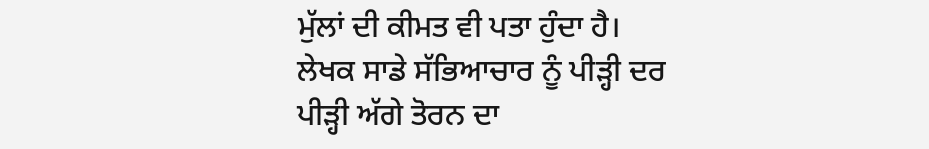ਮੁੱਲਾਂ ਦੀ ਕੀਮਤ ਵੀ ਪਤਾ ਹੁੰਦਾ ਹੈ।
ਲੇਖਕ ਸਾਡੇ ਸੱਭਿਆਚਾਰ ਨੂੰ ਪੀੜ੍ਹੀ ਦਰ ਪੀੜ੍ਹੀ ਅੱਗੇ ਤੋਰਨ ਦਾ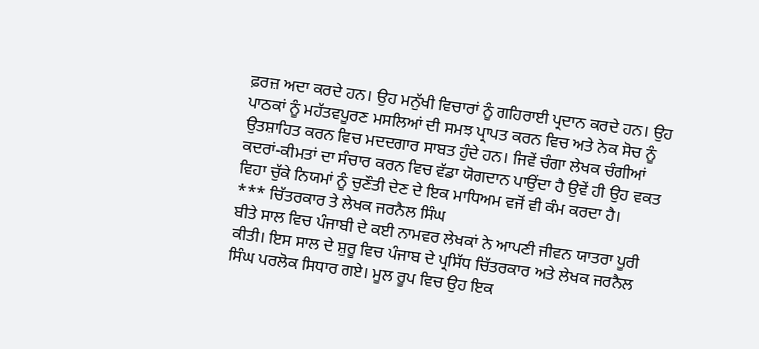ਫ਼ਰਜ਼ ਅਦਾ ਕਰਦੇ ਹਨ। ਉਹ ਮਨੁੱਖੀ ਵਿਚਾਰਾਂ ਨੂੰ ਗਹਿਰਾਈ ਪ੍ਰਦਾਨ ਕਰਦੇ ਹਨ। ਉਹ ਪਾਠਕਾਂ ਨੂੰ ਮਹੱਤਵਪੂਰਣ ਮਸਲਿਆਂ ਦੀ ਸਮਝ ਪ੍ਰਾਪਤ ਕਰਨ ਵਿਚ ਅਤੇ ਨੇਕ ਸੋਚ ਨੂੰ ਉਤਸ਼ਾਹਿਤ ਕਰਨ ਵਿਚ ਮਦਦਗਾਰ ਸਾਬਤ ਹੁੰਦੇ ਹਨ। ਜਿਵੇਂ ਚੰਗਾ ਲੇਖਕ ਚੰਗੀਆਂ ਕਦਰਾਂ-ਕੀਮਤਾਂ ਦਾ ਸੰਚਾਰ ਕਰਨ ਵਿਚ ਵੱਡਾ ਯੋਗਦਾਨ ਪਾਉਂਦਾ ਹੈ ਉਵੇਂ ਹੀ ਉਹ ਵਕਤ ਵਿਹਾ ਚੁੱਕੇ ਨਿਯਮਾਂ ਨੂੰ ਚੁਣੌਤੀ ਦੇਣ ਦੇ ਇਕ ਮਾਧਿਅਮ ਵਜੋਂ ਵੀ ਕੰਮ ਕਰਦਾ ਹੈ।
*** ਚਿੱਤਰਕਾਰ ਤੇ ਲੇਖਕ ਜਰਨੈਲ ਸਿੰਘ
ਬੀਤੇ ਸਾਲ ਵਿਚ ਪੰਜਾਬੀ ਦੇ ਕਈ ਨਾਮਵਰ ਲੇਖਕਾਂ ਨੇ ਆਪਣੀ ਜੀਵਨ ਯਾਤਰਾ ਪੂਰੀ ਕੀਤੀ। ਇਸ ਸਾਲ ਦੇ ਸ਼ੁਰੂ ਵਿਚ ਪੰਜਾਬ ਦੇ ਪ੍ਰਸਿੱਧ ਚਿੱਤਰਕਾਰ ਅਤੇ ਲੇਖਕ ਜਰਨੈਲ ਸਿੰਘ ਪਰਲੋਕ ਸਿਧਾਰ ਗਏ। ਮੂਲ ਰੂਪ ਵਿਚ ਉਹ ਇਕ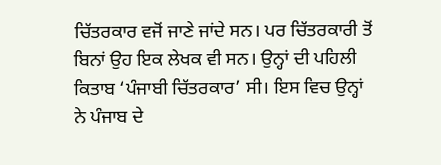ਚਿੱਤਰਕਾਰ ਵਜੋਂ ਜਾਣੇ ਜਾਂਦੇ ਸਨ। ਪਰ ਚਿੱਤਰਕਾਰੀ ਤੋਂ ਬਿਨਾਂ ਉਹ ਇਕ ਲੇਖਕ ਵੀ ਸਨ। ਉਨ੍ਹਾਂ ਦੀ ਪਹਿਲੀ ਕਿਤਾਬ ‘ਪੰਜਾਬੀ ਚਿੱਤਰਕਾਰ’ ਸੀ। ਇਸ ਵਿਚ ਉਨ੍ਹਾਂ ਨੇ ਪੰਜਾਬ ਦੇ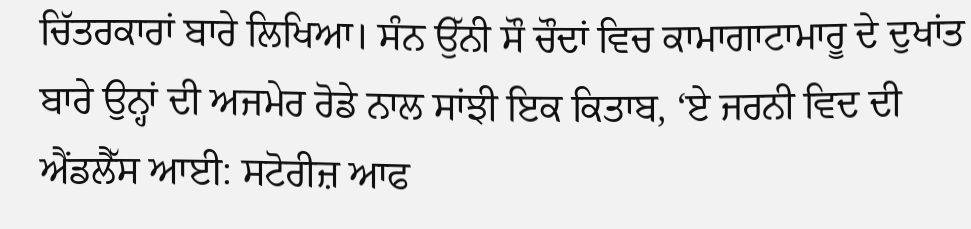ਚਿੱਤਰਕਾਰਾਂ ਬਾਰੇ ਲਿਖਿਆ। ਸੰਨ ਉੱਨੀ ਸੌ ਚੌਦਾਂ ਵਿਚ ਕਾਮਾਗਾਟਾਮਾਰੂ ਦੇ ਦੁਖਾਂਤ ਬਾਰੇ ਉਨ੍ਹਾਂ ਦੀ ਅਜਮੇਰ ਰੋਡੇ ਨਾਲ ਸਾਂਝੀ ਇਕ ਕਿਤਾਬ, ‘ਏ ਜਰਨੀ ਵਿਦ ਦੀ ਐਂਡਲੈੱਸ ਆਈ: ਸਟੋਰੀਜ਼ ਆਫ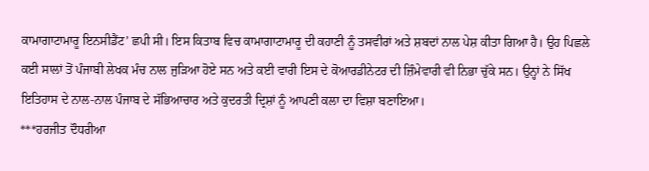ਕਾਮਾਗਾਟਾਮਾਰੂ ਇਨਸੀਡੈਂਟ’ ਛਪੀ ਸੀ। ਇਸ ਕਿਤਾਬ ਵਿਚ ਕਾਮਾਗਾਟਾਮਾਰੂ ਦੀ ਕਹਾਣੀ ਨੂੰ ਤਸਵੀਰਾਂ ਅਤੇ ਸ਼ਬਦਾਂ ਨਾਲ ਪੇਸ਼ ਕੀਤਾ ਗਿਆ ਹੈ। ਉਹ ਪਿਛਲੇ ਕਈ ਸਾਲਾਂ ਤੋਂ ਪੰਜਾਬੀ ਲੇਖਕ ਮੰਚ ਨਾਲ ਜੁੜਿਆ ਹੋਏ ਸਨ ਅਤੇ ਕਈ ਵਾਰੀ ਇਸ ਦੇ ਕੋਆਰਡੀਨੇਟਰ ਦੀ ਜ਼ਿੰਮੇਵਾਰੀ ਵੀ ਨਿਭਾ ਚੁੱਕੇ ਸਨ। ਉਨ੍ਹਾਂ ਨੇ ਸਿੱਖ ਇਤਿਹਾਸ ਦੇ ਨਾਲ-ਨਾਲ ਪੰਜਾਬ ਦੇ ਸੱਭਿਆਚਾਰ ਅਤੇ ਕੁਦਰਤੀ ਦ੍ਰਿਸ਼ਾਂ ਨੂੰ ਆਪਣੀ ਕਲਾ ਦਾ ਵਿਸ਼ਾ ਬਣਾਇਆ।
***ਹਰਜੀਤ ਦੌਧਰੀਆ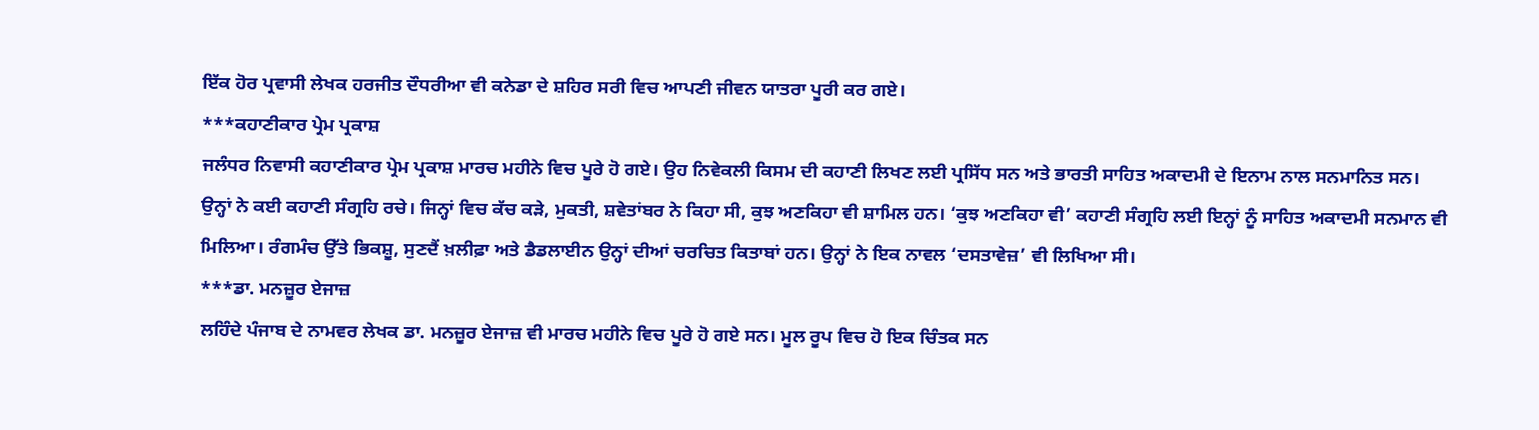ਇੱਕ ਹੋਰ ਪ੍ਰਵਾਸੀ ਲੇਖਕ ਹਰਜੀਤ ਦੌਧਰੀਆ ਵੀ ਕਨੇਡਾ ਦੇ ਸ਼ਹਿਰ ਸਰੀ ਵਿਚ ਆਪਣੀ ਜੀਵਨ ਯਾਤਰਾ ਪੂਰੀ ਕਰ ਗਏ।
***ਕਹਾਣੀਕਾਰ ਪ੍ਰੇਮ ਪ੍ਰਕਾਸ਼
ਜਲੰਧਰ ਨਿਵਾਸੀ ਕਹਾਣੀਕਾਰ ਪ੍ਰੇਮ ਪ੍ਰਕਾਸ਼ ਮਾਰਚ ਮਹੀਨੇ ਵਿਚ ਪੂਰੇ ਹੋ ਗਏ। ਉਹ ਨਿਵੇਕਲੀ ਕਿਸਮ ਦੀ ਕਹਾਣੀ ਲਿਖਣ ਲਈ ਪ੍ਰਸਿੱਧ ਸਨ ਅਤੇ ਭਾਰਤੀ ਸਾਹਿਤ ਅਕਾਦਮੀ ਦੇ ਇਨਾਮ ਨਾਲ ਸਨਮਾਨਿਤ ਸਨ। ਉਨ੍ਹਾਂ ਨੇ ਕਈ ਕਹਾਣੀ ਸੰਗ੍ਰਹਿ ਰਚੇ। ਜਿਨ੍ਹਾਂ ਵਿਚ ਕੱਚ ਕੜੇ, ਮੁਕਤੀ, ਸ਼ਵੇਤਾਂਬਰ ਨੇ ਕਿਹਾ ਸੀ, ਕੁਝ ਅਣਕਿਹਾ ਵੀ ਸ਼ਾਮਿਲ ਹਨ। ‘ਕੁਝ ਅਣਕਿਹਾ ਵੀ’ ਕਹਾਣੀ ਸੰਗ੍ਰਹਿ ਲਈ ਇਨ੍ਹਾਂ ਨੂੰ ਸਾਹਿਤ ਅਕਾਦਮੀ ਸਨਮਾਨ ਵੀ ਮਿਲਿਆ। ਰੰਗਮੰਚ ਉੱਤੇ ਭਿਕਸ਼ੂ, ਸੁਣਦੈਂ ਖ਼ਲੀਫ਼ਾ ਅਤੇ ਡੈਡਲਾਈਨ ਉਨ੍ਹਾਂ ਦੀਆਂ ਚਰਚਿਤ ਕਿਤਾਬਾਂ ਹਨ। ਉਨ੍ਹਾਂ ਨੇ ਇਕ ਨਾਵਲ ‘ਦਸਤਾਵੇਜ਼’ ਵੀ ਲਿਖਿਆ ਸੀ।
***ਡਾ. ਮਨਜ਼ੂਰ ਏਜਾਜ਼
ਲਹਿੰਦੇ ਪੰਜਾਬ ਦੇ ਨਾਮਵਰ ਲੇਖਕ ਡਾ. ਮਨਜ਼ੂਰ ਏਜਾਜ਼ ਵੀ ਮਾਰਚ ਮਹੀਨੇ ਵਿਚ ਪੂਰੇ ਹੋ ਗਏ ਸਨ। ਮੂਲ ਰੂਪ ਵਿਚ ਹੋ ਇਕ ਚਿੰਤਕ ਸਨ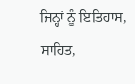ਜਿਨ੍ਹਾਂ ਨੂੰ ਇਤਿਹਾਸ, ਸਾਹਿਤ,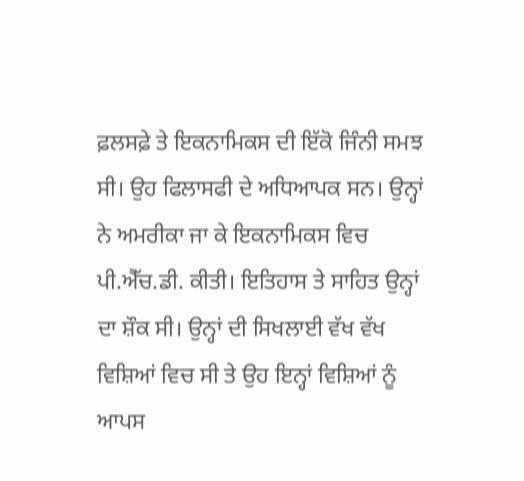ਫ਼ਲਸਫ਼ੇ ਤੇ ਇਕਨਾਮਿਕਸ ਦੀ ਇੱਕੋ ਜਿੰਨੀ ਸਮਝ ਸੀ। ਉਹ ਫਿਲਾਸਫੀ ਦੇ ਅਧਿਆਪਕ ਸਨ। ਉਨ੍ਹਾਂ ਨੇ ਅਮਰੀਕਾ ਜਾ ਕੇ ਇਕਨਾਮਿਕਸ ਵਿਚ ਪੀ.ਐੱਚ.ਡੀ. ਕੀਤੀ। ਇਤਿਹਾਸ ਤੇ ਸਾਹਿਤ ਉਨ੍ਹਾਂ ਦਾ ਸ਼ੌਕ ਸੀ। ਉਨ੍ਹਾਂ ਦੀ ਸਿਖਲਾਈ ਵੱਖ ਵੱਖ ਵਿਸ਼ਿਆਂ ਵਿਚ ਸੀ ਤੇ ਉਹ ਇਨ੍ਹਾਂ ਵਿਸ਼ਿਆਂ ਨੂੰ ਆਪਸ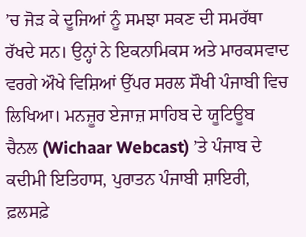’ਚ ਜੋੜ ਕੇ ਦੂਜਿਆਂ ਨੂੰ ਸਮਝਾ ਸਕਣ ਦੀ ਸਮਰੱਥਾ ਰੱਖਦੇ ਸਨ। ਉਨ੍ਹਾਂ ਨੇ ਇਕਨਾਮਿਕਸ ਅਤੇ ਮਾਰਕਸਵਾਦ ਵਰਗੇ ਔਖੇ ਵਿਸ਼ਿਆਂ ਉੱਪਰ ਸਰਲ ਸੌਖੀ ਪੰਜਾਬੀ ਵਿਚ ਲਿਖਿਆ। ਮਨਜ਼ੂਰ ਏਜਾਜ਼ ਸਾਹਿਬ ਦੇ ਯੂਟਿਊਬ ਚੈਨਲ (Wichaar Webcast) ’ਤੇ ਪੰਜਾਬ ਦੇ ਕਦੀਮੀ ਇਤਿਹਾਸ, ਪੁਰਾਤਨ ਪੰਜਾਬੀ ਸ਼ਾਇਰੀ, ਫ਼ਲਸਫ਼ੇ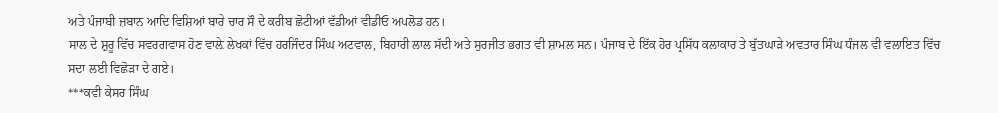ਅਤੇ ਪੰਜਾਬੀ ਜ਼ਬਾਨ ਆਦਿ ਵਿਸ਼ਿਆਂ ਬਾਰੇ ਚਾਰ ਸੌ ਦੇ ਕਰੀਬ ਛੋਟੀਆਂ ਵੱਡੀਆਂ ਵੀਡੀਓ ਅਪਲੋਡ ਹਨ।
ਸਾਲ ਦੇ ਸ਼ੁਰੂ ਵਿੱਚ ਸਵਰਗਵਾਸ ਹੋਣ ਵਾਲ਼ੇ ਲੇਖਕਾਂ ਵਿੱਚ ਹਰਜਿੰਦਰ ਸਿੰਘ ਅਟਵਾਲ, ਬਿਹਾਰੀ ਲਾਲ ਸੱਦੀ ਅਤੇ ਸੁਰਜੀਤ ਭਗਤ ਵੀ ਸ਼ਾਮਲ ਸਨ। ਪੰਜਾਬ ਦੇ ਇੱਕ ਹੋਰ ਪ੍ਰਸਿੱਧ ਕਲਾਕਾਰ ਤੇ ਬੁੱਤਘਾੜੇ ਅਵਤਾਰ ਸਿੰਘ ਧੰਜਲ ਵੀ ਵਲਾਇਤ ਵਿੱਚ ਸਦਾ ਲਈ ਵਿਛੋੜਾ ਦੇ ਗਏ।
***ਕਵੀ ਕੇਸਰ ਸਿੰਘ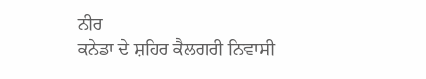ਨੀਰ
ਕਨੇਡਾ ਦੇ ਸ਼ਹਿਰ ਕੈਲਗਰੀ ਨਿਵਾਸੀ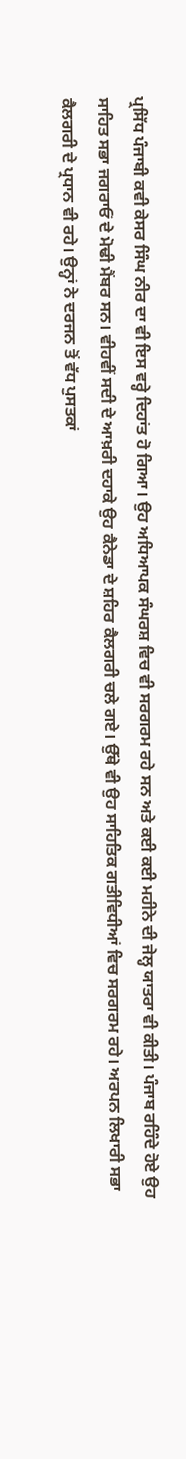ਪ੍ਰਸਿੱਧ ਪੰਜਾਬੀ ਕਵੀ ਕੇਸਰ ਸਿੰਘ ਨੀਰ ਦਾ ਵੀ ਇਸ ਵਰ੍ਹੇ ਦਿਹਾਂਤ ਹੋ ਗਿਆ। ਉਹ ਅਧਿਆਪਕ ਸੰਘਰਸ਼ ਵਿਚ ਵੀ ਸਰਗਰਮ ਰਹੇ ਸਨ ਅਤੇ ਕਈ ਕਈ ਮਹੀਨੇ ਦੀ ਜੇਲ੍ਹ ਯਾਤਰਾ ਵੀ ਕੀਤੀ। ਪੰਜਾਬ ਰਹਿੰਦੇ ਹੋਏ ਉਹ ਸਾਹਿਤ ਸਭਾ ਜਗਰਾਓਂ ਦੇ ਮੋਢੀ ਮੈਂਬਰ ਸਨ। ਵੀਹਵੀਂ ਸਦੀ ਦੇ ਆਖ਼ਰੀ ਦਹਾਕੇ ਉਹ ਕੈਨੇਡਾ ਦੇ ਸ਼ਹਿਰ ਕੈਲਗਰੀ ਚਲੇ ਗਏ। ਉੱਥੇ ਵੀ ਉਹ ਸਾਹਿਤਿਕ ਗਤੀਵਿਧੀਆਂ ਵਿਚ ਸਰਗਰਮ ਰਹੇ। ਅਰਪਨ ਲਿਖਾਰੀ ਸਭਾ ਕੈਲਗਰੀ ਦੇ ਪ੍ਰਧਾਨ ਵੀ ਰਹੇ। ਉਨ੍ਹਾਂ ਨੇ ਦਰਜਨ ਤੋਂ ਵੱਧ ਪੁਸਤਕਾਂ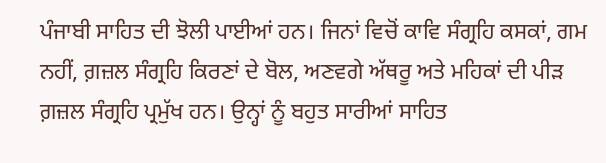ਪੰਜਾਬੀ ਸਾਹਿਤ ਦੀ ਝੋਲੀ ਪਾਈਆਂ ਹਨ। ਜਿਨਾਂ ਵਿਚੋਂ ਕਾਵਿ ਸੰਗ੍ਰਹਿ ਕਸਕਾਂ, ਗਮ ਨਹੀਂ, ਗ਼ਜ਼ਲ ਸੰਗ੍ਰਹਿ ਕਿਰਣਾਂ ਦੇ ਬੋਲ, ਅਣਵਗੇ ਅੱਥਰੂ ਅਤੇ ਮਹਿਕਾਂ ਦੀ ਪੀੜ ਗ਼ਜ਼ਲ ਸੰਗ੍ਰਹਿ ਪ੍ਰਮੁੱਖ ਹਨ। ਉਨ੍ਹਾਂ ਨੂੰ ਬਹੁਤ ਸਾਰੀਆਂ ਸਾਹਿਤ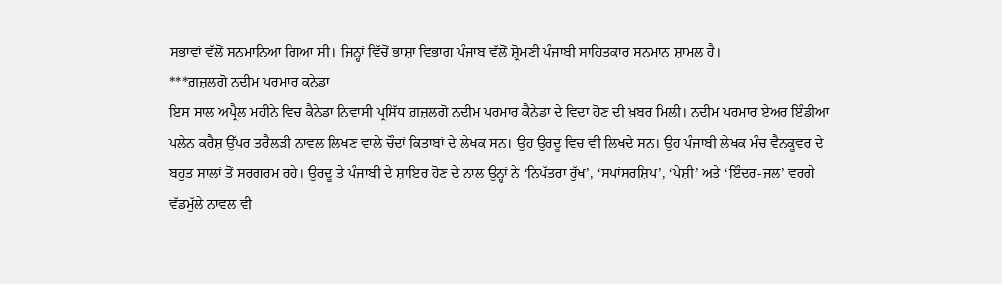ਸਭਾਵਾਂ ਵੱਲੋਂ ਸਨਮਾਨਿਆ ਗਿਆ ਸੀ। ਜਿਨ੍ਹਾਂ ਵਿੱਚੋਂ ਭਾਸ਼ਾ ਵਿਭਾਗ ਪੰਜਾਬ ਵੱਲੋਂ ਸ਼੍ਰੋਮਣੀ ਪੰਜਾਬੀ ਸਾਹਿਤਕਾਰ ਸਨਮਾਨ ਸ਼ਾਮਲ ਹੈ।
***ਗ਼ਜ਼ਲਗੋ ਨਦੀਮ ਪਰਮਾਰ ਕਨੇਡਾ
ਇਸ ਸਾਲ ਅਪ੍ਰੈਲ ਮਹੀਨੇ ਵਿਚ ਕੈਨੇਡਾ ਨਿਵਾਸੀ ਪ੍ਰਸਿੱਧ ਗ਼ਜ਼ਲਗੋ ਨਦੀਮ ਪਰਮਾਰ ਕੈਨੇਡਾ ਦੇ ਵਿਦਾ ਹੋਣ ਦੀ ਖ਼ਬਰ ਮਿਲੀ। ਨਦੀਮ ਪਰਮਾਰ ਏਅਰ ਇੰਡੀਆ ਪਲੇਨ ਕਰੈਸ਼ ਉੱਪਰ ਤਰੈਲੜੀ ਨਾਵਲ ਲਿਖਣ ਵਾਲੇ ਚੌਦਾਂ ਕਿਤਾਬਾਂ ਦੇ ਲੇਖਕ ਸਨ। ਉਹ ਉਰਦੂ ਵਿਚ ਵੀ ਲਿਖਦੇ ਸਨ। ਉਹ ਪੰਜਾਬੀ ਲੇਖਕ ਮੰਚ ਵੈਨਕੂਵਰ ਦੇ ਬਹੁਤ ਸਾਲਾਂ ਤੋਂ ਸਰਗਰਮ ਰਹੇ। ਉਰਦੂ ਤੇ ਪੰਜਾਬੀ ਦੇ ਸ਼ਾਇਰ ਹੋਣ ਦੇ ਨਾਲ ਉਨ੍ਹਾਂ ਨੇ ‘ਨਿਪੱਤਰਾ ਰੁੱਖ’, ‘ਸਪਾਂਸਰਸ਼ਿਪ’, ‘ਪੇਸ਼ੀ’ ਅਤੇ ‘ਇੰਦਰ-ਜਲ’ ਵਰਗੇ ਵੱਡਮੁੱਲੇ ਨਾਵਲ ਵੀ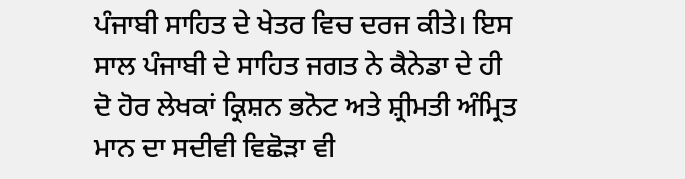ਪੰਜਾਬੀ ਸਾਹਿਤ ਦੇ ਖੇਤਰ ਵਿਚ ਦਰਜ ਕੀਤੇ। ਇਸ ਸਾਲ ਪੰਜਾਬੀ ਦੇ ਸਾਹਿਤ ਜਗਤ ਨੇ ਕੈਨੇਡਾ ਦੇ ਹੀ ਦੋ ਹੋਰ ਲੇਖਕਾਂ ਕ੍ਰਿਸ਼ਨ ਭਨੋਟ ਅਤੇ ਸ਼੍ਰੀਮਤੀ ਅੰਮ੍ਰਿਤ ਮਾਨ ਦਾ ਸਦੀਵੀ ਵਿਛੋੜਾ ਵੀ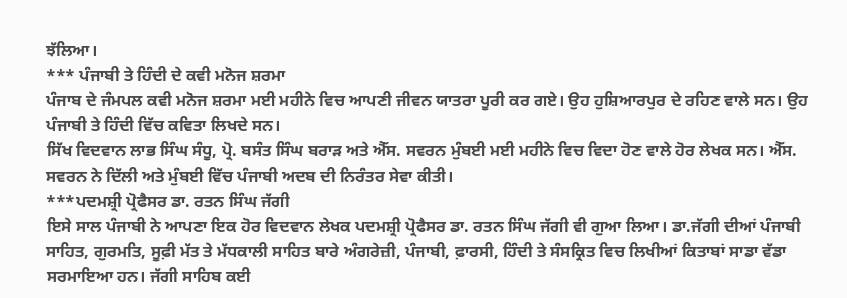ਝੱਲਿਆ।
*** ਪੰਜਾਬੀ ਤੇ ਹਿੰਦੀ ਦੇ ਕਵੀ ਮਨੋਜ ਸ਼ਰਮਾ
ਪੰਜਾਬ ਦੇ ਜੰਮਪਲ ਕਵੀ ਮਨੋਜ ਸ਼ਰਮਾ ਮਈ ਮਹੀਨੇ ਵਿਚ ਆਪਣੀ ਜੀਵਨ ਯਾਤਰਾ ਪੂਰੀ ਕਰ ਗਏ। ਉਹ ਹੁਸ਼ਿਆਰਪੁਰ ਦੇ ਰਹਿਣ ਵਾਲੇ ਸਨ। ਉਹ ਪੰਜਾਬੀ ਤੇ ਹਿੰਦੀ ਵਿੱਚ ਕਵਿਤਾ ਲਿਖਦੇ ਸਨ।
ਸਿੱਖ ਵਿਦਵਾਨ ਲਾਭ ਸਿੰਘ ਸੰਧੂ, ਪ੍ਰੋ. ਬਸੰਤ ਸਿੰਘ ਬਰਾੜ ਅਤੇ ਐੱਸ. ਸਵਰਨ ਮੁੰਬਈ ਮਈ ਮਹੀਨੇ ਵਿਚ ਵਿਦਾ ਹੋਣ ਵਾਲੇ ਹੋਰ ਲੇਖਕ ਸਨ। ਐੱਸ. ਸਵਰਨ ਨੇ ਦਿੱਲੀ ਅਤੇ ਮੁੰਬਈ ਵਿੱਚ ਪੰਜਾਬੀ ਅਦਬ ਦੀ ਨਿਰੰਤਰ ਸੇਵਾ ਕੀਤੀ।
***ਪਦਮਸ਼੍ਰੀ ਪ੍ਰੋਫੈਸਰ ਡਾ. ਰਤਨ ਸਿੰਘ ਜੱਗੀ
ਇਸੇ ਸਾਲ ਪੰਜਾਬੀ ਨੇ ਆਪਣਾ ਇਕ ਹੋਰ ਵਿਦਵਾਨ ਲੇਖਕ ਪਦਮਸ਼੍ਰੀ ਪ੍ਰੋਫੈਸਰ ਡਾ. ਰਤਨ ਸਿੰਘ ਜੱਗੀ ਵੀ ਗੁਆ ਲਿਆ। ਡਾ.ਜੱਗੀ ਦੀਆਂ ਪੰਜਾਬੀ ਸਾਹਿਤ, ਗੁਰਮਤਿ, ਸੂਫ਼ੀ ਮੱਤ ਤੇ ਮੱਧਕਾਲੀ ਸਾਹਿਤ ਬਾਰੇ ਅੰਗਰੇਜ਼ੀ, ਪੰਜਾਬੀ, ਫ਼ਾਰਸੀ, ਹਿੰਦੀ ਤੇ ਸੰਸਕ੍ਰਿਤ ਵਿਚ ਲਿਖੀਆਂ ਕਿਤਾਬਾਂ ਸਾਡਾ ਵੱਡਾ ਸਰਮਾਇਆ ਹਨ। ਜੱਗੀ ਸਾਹਿਬ ਕਈ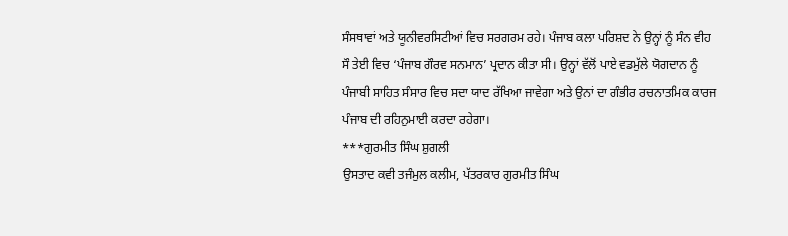ਸੰਸਥਾਵਾਂ ਅਤੇ ਯੂਨੀਵਰਸਿਟੀਆਂ ਵਿਚ ਸਰਗਰਮ ਰਹੇ। ਪੰਜਾਬ ਕਲਾ ਪਰਿਸ਼ਦ ਨੇ ਉਨ੍ਹਾਂ ਨੂੰ ਸੰਨ ਵੀਹ ਸੌ ਤੇਈ ਵਿਚ ‘ਪੰਜਾਬ ਗੌਰਵ ਸਨਮਾਨ’ ਪ੍ਰਦਾਨ ਕੀਤਾ ਸੀ। ਉਨ੍ਹਾਂ ਵੱਲੋਂ ਪਾਏ ਵਡਮੁੱਲੇ ਯੋਗਦਾਨ ਨੂੰ ਪੰਜਾਬੀ ਸਾਹਿਤ ਸੰਸਾਰ ਵਿਚ ਸਦਾ ਯਾਦ ਰੱਖਿਆ ਜਾਵੇਗਾ ਅਤੇ ਉਨਾਂ ਦਾ ਗੰਭੀਰ ਰਚਨਾਤਮਿਕ ਕਾਰਜ ਪੰਜਾਬ ਦੀ ਰਹਿਨੁਮਾਈ ਕਰਦਾ ਰਹੇਗਾ।
***ਗੁਰਮੀਤ ਸਿੰਘ ਸ਼ੁਗਲੀ
ਉਸਤਾਦ ਕਵੀ ਤਜੰਮੁਲ ਕਲੀਮ, ਪੱਤਰਕਾਰ ਗੁਰਮੀਤ ਸਿੰਘ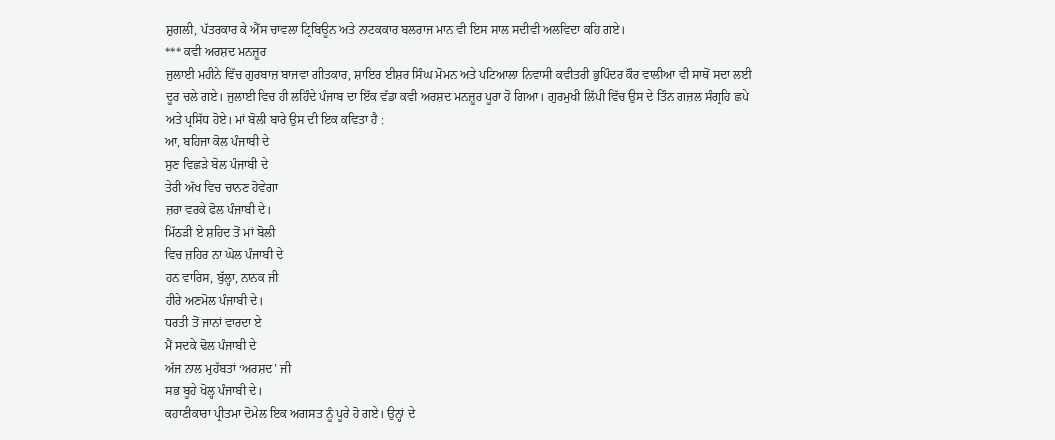ਸ਼ੁਗਲੀ, ਪੱਤਰਕਾਰ ਕੇ ਐੱਸ ਚਾਵਲਾ ਟ੍ਰਿਬਿਊਨ ਅਤੇ ਨਾਟਕਕਾਰ ਬਲਰਾਜ ਮਾਨ ਵੀ ਇਸ ਸਾਲ ਸਦੀਵੀ ਅਲਵਿਦਾ ਕਹਿ ਗਏ।
*** ਕਵੀ ਅਰਸ਼ਦ ਮਨਜ਼ੂਰ
ਜੁਲਾਈ ਮਹੀਨੇ ਵਿੱਚ ਗੁਰਬਾਜ਼ ਬਾਜਵਾ ਗੀਤਕਾਰ, ਸ਼ਾਇਰ ਈਸ਼ਰ ਸਿੰਘ ਮੋਮਨ ਅਤੇ ਪਟਿਆਲਾ ਨਿਵਾਸੀ ਕਵੀਤਰੀ ਭੁਪਿੰਦਰ ਕੌਰ ਵਾਲੀਆ ਵੀ ਸਾਥੋਂ ਸਦਾ ਲਈ ਦੂਰ ਚਲੇ ਗਏ। ਜੁਲਾਈ ਵਿਚ ਹੀ ਲਹਿੰਦੇ ਪੰਜਾਬ ਦਾ ਇੱਕ ਵੱਡਾ ਕਵੀ ਅਰਸ਼ਦ ਮਨਜ਼ੂਰ ਪੂਰਾ ਹੋ ਗਿਆ। ਗੁਰਮੁਖੀ ਲਿੱਪੀ ਵਿੱਚ ਉਸ ਦੇ ਤਿੰਨ ਗਜ਼ਲ ਸੰਗ੍ਰਹਿ ਛਪੇ ਅਤੇ ਪ੍ਰਸਿੱਧ ਹੋਏ। ਮਾਂ ਬੋਲੀ ਬਾਰੇ ਉਸ ਦੀ ਇਕ ਕਵਿਤਾ ਹੈ :
ਆ, ਬਹਿਜਾ ਕੋਲ ਪੰਜਾਬੀ ਦੇ
ਸੁਣ ਵਿਛੜੇ ਬੋਲ ਪੰਜਾਬੀ ਦੇ
ਤੇਰੀ ਅੱਖ ਵਿਚ ਚਾਨਣ ਹੋਵੇਗਾ
ਜ਼ਰਾ ਵਰਕੇ ਫੋਲ ਪੰਜਾਬੀ ਦੇ।
ਮਿੱਠੜੀ ਏ ਸ਼ਹਿਦ ਤੋਂ ਮਾਂ ਬੋਲੀ
ਵਿਚ ਜ਼ਹਿਰ ਨਾ ਘੋਲ ਪੰਜਾਬੀ ਦੇ
ਹਨ ਵਾਰਿਸ, ਬੁੱਲ੍ਹਾ, ਨਾਨਕ ਜੀ
ਹੀਰੇ ਅਣਮੋਲ ਪੰਜਾਬੀ ਦੇ।
ਧਰਤੀ ਤੋਂ ਜਾਨਾਂ ਵਾਰਦਾ ਏ
ਮੈਂ ਸਦਕੇ ਢੋਲ ਪੰਜਾਬੀ ਦੇ
ਅੱਜ ਨਾਲ ਮੁਹੱਬਤਾਂ ‘ਅਰਸ਼ਦ’ ਜੀ
ਸਭ ਬੂਹੇ ਖੋਲ੍ਹ ਪੰਜਾਬੀ ਦੇ।
ਕਹਾਣੀਕਾਰਾ ਪ੍ਰੀਤਮਾ ਦੋਮੇਲ ਇਕ ਅਗਸਤ ਨੂੰ ਪੂਰੇ ਹੋ ਗਏ। ਉਨ੍ਹਾਂ ਦੇ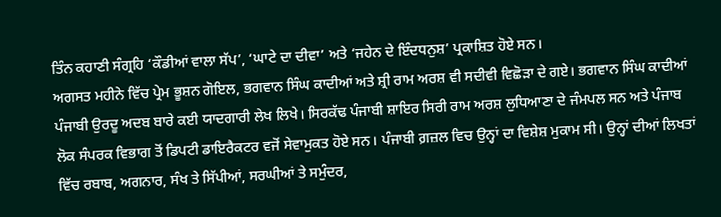ਤਿੰਨ ਕਹਾਣੀ ਸੰਗ੍ਰਹਿ ‘ਕੌਡੀਆਂ ਵਾਲਾ ਸੱਪ’, ‘ਘਾਟੇ ਦਾ ਦੀਵਾ’ ਅਤੇ ‘ਜਹੇਨ ਦੇ ਇੰਦਧਨੁਸ਼’ ਪ੍ਰਕਾਸ਼ਿਤ ਹੋਏ ਸਨ।
ਅਗਸਤ ਮਹੀਨੇ ਵਿੱਚ ਪ੍ਰੇਮ ਭੂਸ਼ਨ ਗੋਇਲ, ਭਗਵਾਨ ਸਿੰਘ ਕਾਦੀਆਂ ਅਤੇ ਸ਼੍ਰੀ ਰਾਮ ਅਰਸ਼ ਵੀ ਸਦੀਵੀ ਵਿਛੋੜਾ ਦੇ ਗਏ। ਭਗਵਾਨ ਸਿੰਘ ਕਾਦੀਆਂ ਪੰਜਾਬੀ ਉਰਦੂ ਅਦਬ ਬਾਰੇ ਕਈ ਯਾਦਗਾਰੀ ਲੇਖ ਲਿਖੇ। ਸਿਰਕੱਢ ਪੰਜਾਬੀ ਸ਼ਾਇਰ ਸਿਰੀ ਰਾਮ ਅਰਸ਼ ਲੁਧਿਆਣਾ ਦੇ ਜੰਮਪਲ ਸਨ ਅਤੇ ਪੰਜਾਬ ਲੋਕ ਸੰਪਰਕ ਵਿਭਾਗ ਤੋਂ ਡਿਪਟੀ ਡਾਇਰੈਕਟਰ ਵਜੋਂ ਸੇਵਾਮੁਕਤ ਹੋਏ ਸਨ। ਪੰਜਾਬੀ ਗ਼ਜ਼ਲ ਵਿਚ ਉਨ੍ਹਾਂ ਦਾ ਵਿਸ਼ੇਸ਼ ਮੁਕਾਮ ਸੀ। ਉਨ੍ਹਾਂ ਦੀਆਂ ਲਿਖਤਾਂ ਵਿੱਚ ਰਬਾਬ, ਅਗਨਾਰ, ਸੰਖ ਤੇ ਸਿੱਪੀਆਂ, ਸਰਘੀਆਂ ਤੇ ਸਮੁੰਦਰ,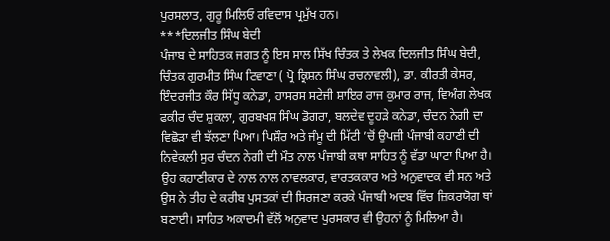ਪੁਰਸਲਾਤ, ਗੁਰੂ ਮਿਲਿਓ ਰਵਿਦਾਸ ਪ੍ਰਮੁੱਖ ਹਨ।
***ਦਿਲਜੀਤ ਸਿੰਘ ਬੇਦੀ
ਪੰਜਾਬ ਦੇ ਸਾਹਿਤਕ ਜਗਤ ਨੂੰ ਇਸ ਸਾਲ ਸਿੱਖ ਚਿੰਤਕ ਤੇ ਲੇਖਕ ਦਿਲਜੀਤ ਸਿੰਘ ਬੇਦੀ, ਚਿੰਤਕ ਗੁਰਮੀਤ ਸਿੰਘ ਟਿਵਾਣਾ ( ਪ੍ਰੋ ਕ੍ਰਿਸ਼ਨ ਸਿੰਘ ਰਚਨਾਵਲੀ), ਡਾ. ਕੀਰਤੀ ਕੇਸਰ, ਇੰਦਰਜੀਤ ਕੌਰ ਸਿੱਧੂ ਕਨੇਡਾ, ਹਾਸਰਸ ਸਟੇਜੀ ਸ਼ਾਇਰ ਰਾਜ ਕੁਮਾਰ ਰਾਜ, ਵਿਅੰਗ ਲੇਖਕ ਫਕੀਰ ਚੰਦ ਸ਼ੁਕਲਾ, ਗੁਰਬਖਸ਼ ਸਿੰਘ ਡੋਗਰਾ, ਬਲਦੇਵ ਦੂਹੜੇ ਕਨੇਡਾ, ਚੰਦਨ ਨੇਗੀ ਦਾ ਵਿਛੋੜਾ ਵੀ ਝੱਲਣਾ ਪਿਆ। ਪਿਸ਼ੌਰ ਅਤੇ ਜੰਮੂ ਦੀ ਮਿੱਟੀ ’ਚੋਂ ਉਪਜ਼ੀ ਪੰਜਾਬੀ ਕਹਾਣੀ ਦੀ ਨਿਵੇਕਲੀ ਸੁਰ ਚੰਦਨ ਨੇਗੀ ਦੀ ਮੌਤ ਨਾਲ ਪੰਜਾਬੀ ਕਥਾ ਸਾਹਿਤ ਨੂੰ ਵੱਡਾ ਘਾਟਾ ਪਿਆ ਹੈ। ਉਹ ਕਹਾਣੀਕਾਰ ਦੇ ਨਾਲ ਨਾਲ ਨਾਵਲਕਾਰ, ਵਾਰਤਕਕਾਰ ਅਤੇ ਅਨੁਵਾਦਕ ਵੀ ਸਨ ਅਤੇ ਉਸ ਨੇ ਤੀਹ ਦੇ ਕਰੀਬ ਪੁਸਤਕਾਂ ਦੀ ਸਿਰਜਣਾ ਕਰਕੇ ਪੰਜਾਬੀ ਅਦਬ ਵਿੱਚ ਜ਼ਿਕਰਯੋਗ ਥਾਂ ਬਣਾਈ। ਸਾਹਿਤ ਅਕਾਦਮੀ ਵੱਲੋਂ ਅਨੁਵਾਦ ਪੁਰਸਕਾਰ ਵੀ ਉਹਨਾਂ ਨੂੰ ਮਿਲਿਆ ਹੈ।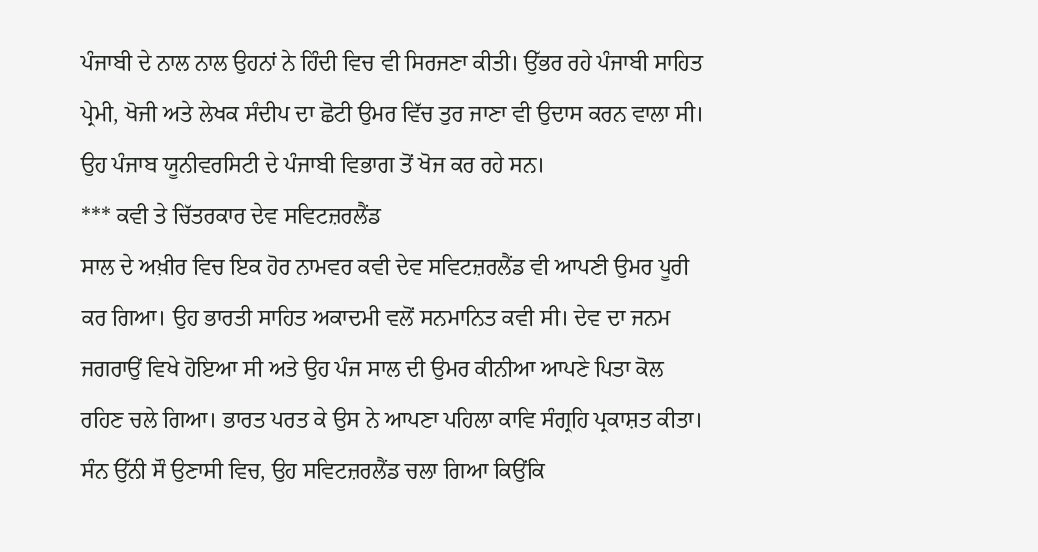ਪੰਜਾਬੀ ਦੇ ਨਾਲ ਨਾਲ ਉਹਨਾਂ ਨੇ ਹਿੰਦੀ ਵਿਚ ਵੀ ਸਿਰਜਣਾ ਕੀਤੀ। ਉੱਭਰ ਰਹੇ ਪੰਜਾਬੀ ਸਾਹਿਤ ਪ੍ਰੇਮੀ, ਖੋਜੀ ਅਤੇ ਲੇਖਕ ਸੰਦੀਪ ਦਾ ਛੋਟੀ ਉਮਰ ਵਿੱਚ ਤੁਰ ਜਾਣਾ ਵੀ ਉਦਾਸ ਕਰਨ ਵਾਲਾ ਸੀ। ਉਹ ਪੰਜਾਬ ਯੂਨੀਵਰਸਿਟੀ ਦੇ ਪੰਜਾਬੀ ਵਿਭਾਗ ਤੋਂ ਖੋਜ ਕਰ ਰਹੇ ਸਨ।
*** ਕਵੀ ਤੇ ਚਿੱਤਰਕਾਰ ਦੇਵ ਸਵਿਟਜ਼ਰਲੈਂਡ
ਸਾਲ ਦੇ ਅਖ਼ੀਰ ਵਿਚ ਇਕ ਹੋਰ ਨਾਮਵਰ ਕਵੀ ਦੇਵ ਸਵਿਟਜ਼ਰਲੈਂਡ ਵੀ ਆਪਣੀ ਉਮਰ ਪੂਰੀ ਕਰ ਗਿਆ। ਉਹ ਭਾਰਤੀ ਸਾਹਿਤ ਅਕਾਦਮੀ ਵਲੋਂ ਸਨਮਾਨਿਤ ਕਵੀ ਸੀ। ਦੇਵ ਦਾ ਜਨਮ ਜਗਰਾਉਂ ਵਿਖੇ ਹੋਇਆ ਸੀ ਅਤੇ ਉਹ ਪੰਜ ਸਾਲ ਦੀ ਉਮਰ ਕੀਨੀਆ ਆਪਣੇ ਪਿਤਾ ਕੋਲ ਰਹਿਣ ਚਲੇ ਗਿਆ। ਭਾਰਤ ਪਰਤ ਕੇ ਉਸ ਨੇ ਆਪਣਾ ਪਹਿਲਾ ਕਾਵਿ ਸੰਗ੍ਰਹਿ ਪ੍ਰਕਾਸ਼ਤ ਕੀਤਾ। ਸੰਨ ਉੱਨੀ ਸੌ ਉਣਾਸੀ ਵਿਚ, ਉਹ ਸਵਿਟਜ਼ਰਲੈਂਡ ਚਲਾ ਗਿਆ ਕਿਉਂਕਿ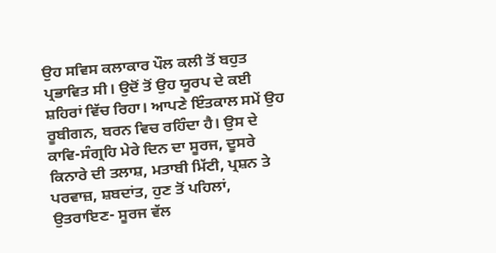ਉਹ ਸਵਿਸ ਕਲਾਕਾਰ ਪੌਲ ਕਲੀ ਤੋਂ ਬਹੁਤ ਪ੍ਰਭਾਵਿਤ ਸੀ। ਉਦੋਂ ਤੋਂ ਉਹ ਯੂਰਪ ਦੇ ਕਈ ਸ਼ਹਿਰਾਂ ਵਿੱਚ ਰਿਹਾ। ਆਪਣੇ ਇੰਤਕਾਲ ਸਮੇਂ ਉਹ ਰੂਬੀਗਨ, ਬਰਨ ਵਿਚ ਰਹਿੰਦਾ ਹੈ। ਉਸ ਦੇ ਕਾਵਿ-ਸੰਗ੍ਰਹਿ ਮੇਰੇ ਦਿਨ ਦਾ ਸੂਰਜ, ਦੂਸਰੇ ਕਿਨਾਰੇ ਦੀ ਤਲਾਸ਼, ਮਤਾਬੀ ਮਿੱਟੀ, ਪ੍ਰਸ਼ਨ ਤੇ ਪਰਵਾਜ਼, ਸ਼ਬਦਾਂਤ, ਹੁਣ ਤੋਂ ਪਹਿਲਾਂ, ਉਤਰਾਇਣ- ਸੂਰਜ ਵੱਲ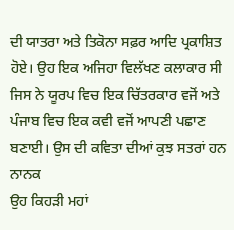ਦੀ ਯਾਤਰਾ ਅਤੇ ਤਿਕੋਨਾ ਸਫ਼ਰ ਆਦਿ ਪ੍ਰਕਾਸ਼ਿਤ ਹੋਏ। ਉਹ ਇਕ ਅਜਿਹਾ ਵਿਲੱਖਣ ਕਲਾਕਾਰ ਸੀ ਜਿਸ ਨੇ ਯੂਰਪ ਵਿਚ ਇਕ ਚਿੱਤਰਕਾਰ ਵਜੋਂ ਅਤੇ ਪੰਜਾਬ ਵਿਚ ਇਕ ਕਵੀ ਵਜੋਂ ਆਪਣੀ ਪਛਾਣ ਬਣਾਈ। ਉਸ ਦੀ ਕਵਿਤਾ ਦੀਆਂ ਕੁਝ ਸਤਰਾਂ ਹਨ
ਨਾਨਕ
ਉਹ ਕਿਹੜੀ ਮਹਾਂ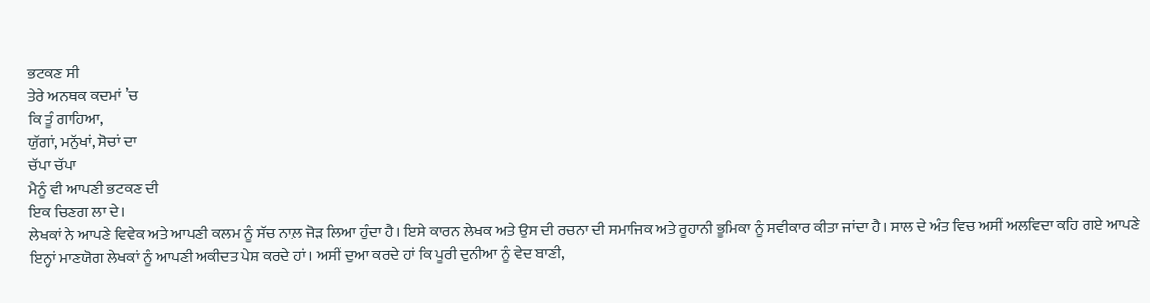ਭਟਕਣ ਸੀ
ਤੇਰੇ ਅਨਥਕ ਕਦਮਾਂ ’ਚ
ਕਿ ਤੂੰ ਗਾਹਿਆ,
ਯੁੱਗਾਂ, ਮਨੁੱਖਾਂ, ਸੋਚਾਂ ਦਾ
ਚੱਪਾ ਚੱਪਾ
ਮੈਨੂੰ ਵੀ ਆਪਣੀ ਭਟਕਣ ਦੀ
ਇਕ ਚਿਣਗ ਲਾ ਦੇ।
ਲੇਖਕਾਂ ਨੇ ਆਪਣੇ ਵਿਵੇਕ ਅਤੇ ਆਪਣੀ ਕਲਮ ਨੂੰ ਸੱਚ ਨਾਲ਼ ਜੋੜ ਲਿਆ ਹੁੰਦਾ ਹੈ। ਇਸੇ ਕਾਰਨ ਲੇਖਕ ਅਤੇ ਉਸ ਦੀ ਰਚਨਾ ਦੀ ਸਮਾਜਿਕ ਅਤੇ ਰੂਹਾਨੀ ਭੂਮਿਕਾ ਨੂੰ ਸਵੀਕਾਰ ਕੀਤਾ ਜਾਂਦਾ ਹੈ। ਸਾਲ ਦੇ ਅੰਤ ਵਿਚ ਅਸੀਂ ਅਲਵਿਦਾ ਕਹਿ ਗਏ ਆਪਣੇ ਇਨ੍ਹਾਂ ਮਾਣਯੋਗ ਲੇਖਕਾਂ ਨੂੰ ਆਪਣੀ ਅਕੀਦਤ ਪੇਸ਼ ਕਰਦੇ ਹਾਂ। ਅਸੀਂ ਦੁਆ ਕਰਦੇ ਹਾਂ ਕਿ ਪੂਰੀ ਦੁਨੀਆ ਨੂੰ ਵੇਦ ਬਾਣੀ,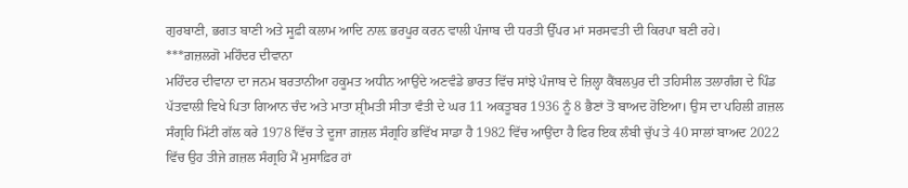ਗੁਰਬਾਣੀ, ਭਗਤ ਬਾਣੀ ਅਤੇ ਸੂਫ਼ੀ ਕਲਾਮ ਆਦਿ ਨਾਲ਼ ਭਰਪੂਰ ਕਰਨ ਵਾਲੀ ਪੰਜਾਬ ਦੀ ਧਰਤੀ ਉੱਪਰ ਮਾਂ ਸਰਸਵਤੀ ਦੀ ਕਿਰਪਾ ਬਣੀ ਰਹੇ।
***ਗ਼ਜ਼ਲਗੋ ਮਹਿੰਦਰ ਦੀਵਾਨਾ
ਮਹਿੰਦਰ ਦੀਵਾਨਾ ਦਾ ਜਨਮ ਬਰਤਾਨੀਆ ਹਕੂਮਤ ਅਧੀਨ ਆਉਂਦੇ ਅਣਵੰਡੇ ਭਾਰਤ ਵਿੱਚ ਸਾਂਝੇ ਪੰਜਾਬ ਦੇ ਜ਼ਿਲ੍ਹਾ ਕੈਂਬਲਪੁਰ ਦੀ ਤਹਿਸੀਲ ਤਲਾਗੰਗ ਦੇ ਪਿੰਡ ਪੱਤਵਾਲੀ ਵਿਖੇ ਪਿਤਾ ਗਿਆਨ ਚੰਦ ਅਤੇ ਮਾਤਾ ਸ਼੍ਰੀਮਤੀ ਸੀਤਾ ਵੰਤੀ ਦੇ ਘਰ 11 ਅਕਤੂਬਰ 1936 ਨੂੰ 8 ਭੈਣਾਂ ਤੋਂ ਬਾਅਦ ਹੋਇਆ। ਉਸ ਦਾ ਪਹਿਲੀ ਗ਼ਜ਼ਲ ਸੰਗ੍ਰਹਿ ਮਿੱਟੀ ਗੱਲ ਕਰੇ 1978 ਵਿੱਚ ਤੇ ਦੂਜਾ ਗ਼ਜ਼ਲ ਸੰਗ੍ਰਹਿ ਭਵਿੱਖ ਸਾਡਾ ਹੈ 1982 ਵਿੱਚ ਆਉਂਦਾ ਹੈ ਫਿਰ ਇਕ ਲੰਬੀ ਚੁੱਪ ਤੇ 40 ਸਾਲਾਂ ਬਾਅਦ 2022 ਵਿੱਚ ਉਹ ਤੀਜੇ ਗ਼ਜ਼ਲ ਸੰਗ੍ਰਹਿ ਮੈਂ ਮੁਸਾਫ਼ਿਰ ਹਾਂ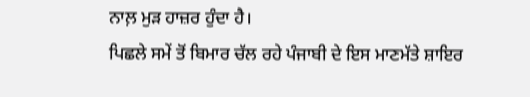ਨਾਲ਼ ਮੁੜ ਹਾਜ਼ਰ ਹੁੰਦਾ ਹੈ।
ਪਿਛਲੇ ਸਮੇਂ ਤੋਂ ਬਿਮਾਰ ਚੱਲ ਰਹੇ ਪੰਜਾਬੀ ਦੇ ਇਸ ਮਾਣਮੱਤੇ ਸ਼ਾਇਰ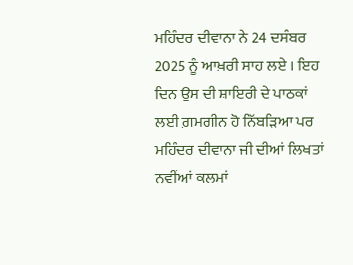ਮਹਿੰਦਰ ਦੀਵਾਨਾ ਨੇ 24 ਦਸੰਬਰ 2025 ਨੂੰ ਆਖ਼ਰੀ ਸਾਹ ਲਏ । ਇਹ ਦਿਨ ਉਸ ਦੀ ਸ਼ਾਇਰੀ ਦੇ ਪਾਠਕਾਂ ਲਈ ਗ਼ਮਗੀਨ ਹੋ ਨਿੱਬੜਿਆ ਪਰ ਮਹਿੰਦਰ ਦੀਵਾਨਾ ਜੀ ਦੀਆਂ ਲਿਖਤਾਂ ਨਵੀਂਆਂ ਕਲਮਾਂ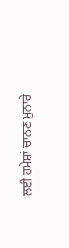ਲਈ ਹਮੇਸ਼ਾਂ ਚਾਨਣ ਮੁਨਾਰੇ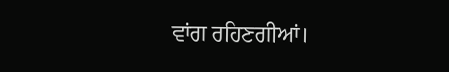ਵਾਂਗ ਰਹਿਣਗੀਆਂ।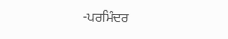-ਪਰਮਿੰਦਰ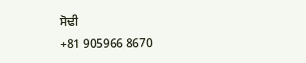ਸੋਢੀ
+81 905966 8670